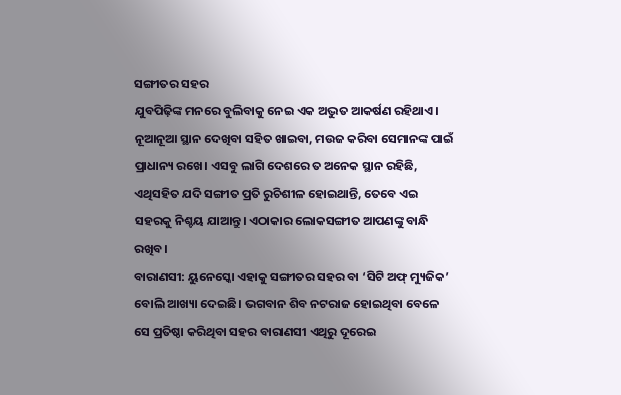ସଙ୍ଗୀତର ସହର
ଯୁବପିଢ଼ିଙ୍କ ମନରେ ବୁଲିବାକୁ ନେଇ ଏକ ଅଦ୍ଭୁତ ଆକର୍ଷଣ ରହିଥାଏ। ନୂଆନୂଆ ସ୍ଥାନ ଦେଖିବା ସହିତ ଖାଇବା, ମଉଜ କରିବା ସେମାନଙ୍କ ପାଇଁ ପ୍ରାଧାନ୍ୟ ରଖେ। ଏସବୁ ଲାଗି ଦେଶରେ ତ ଅନେକ ସ୍ଥାନ ରହିଛି, ଏଥିସହିତ ଯଦି ସଙ୍ଗୀତ ପ୍ରତି ରୁଚିଶୀଳ ହୋଇଥାନ୍ତି, ତେବେ ଏଇ ସହରକୁ ନିଶ୍ଚୟ ଯାଆନ୍ତୁ। ଏଠାକାର ଲୋକସଙ୍ଗୀତ ଆପଣଙ୍କୁ ବାନ୍ଧି ରଖିବ।
ବାରାଣସୀ: ୟୁନେସ୍କୋ ଏହାକୁ ସଙ୍ଗୀତର ସହର ବା ‘ସିଟି ଅଫ୍ ମ୍ୟୁଜିକ’ ବୋଲି ଆଖ୍ୟା ଦେଇଛି। ଭଗବାନ ଶିବ ନଟରାଜ ହୋଇଥିବା ବେଳେ ସେ ପ୍ରତିଷ୍ଠା କରିଥିବା ସହର ବାରାଣସୀ ଏଥିରୁ ଦୂରେଇ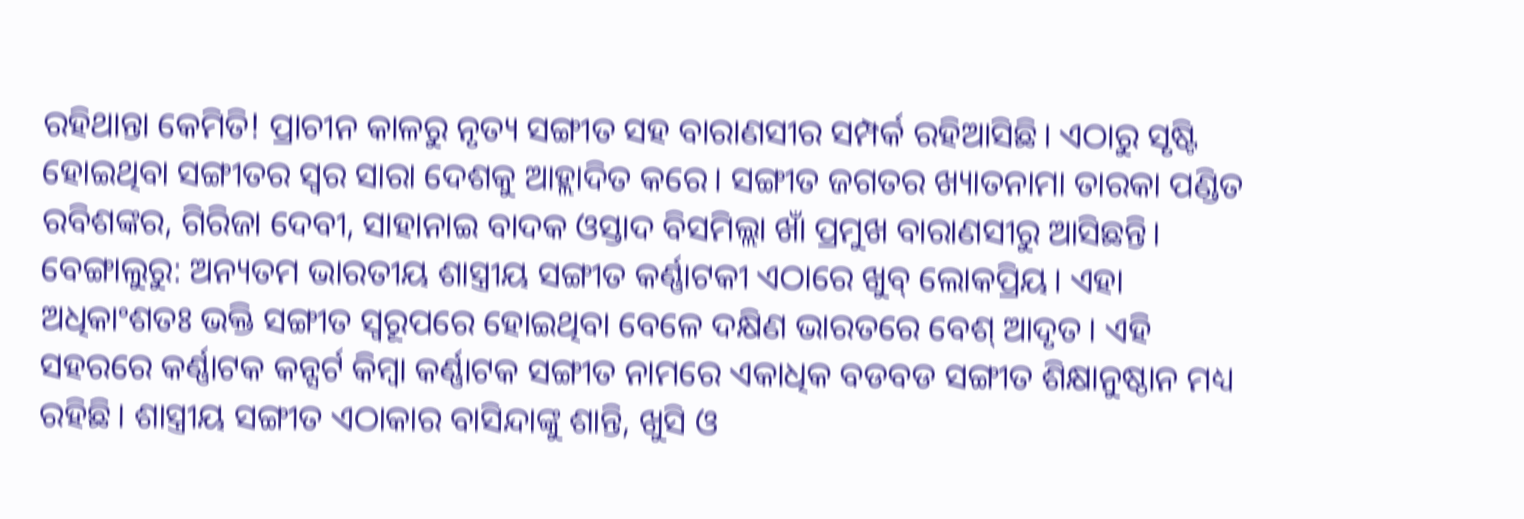ରହିଥାନ୍ତା କେମିତି! ପ୍ରାଚୀନ କାଳରୁ ନୃତ୍ୟ ସଙ୍ଗୀତ ସହ ବାରାଣସୀର ସମ୍ପର୍କ ରହିଆସିଛି। ଏଠାରୁ ସୃଷ୍ଟି ହୋଇଥିବା ସଙ୍ଗୀତର ସ୍ବର ସାରା ଦେଶକୁ ଆହ୍ଲାଦିତ କରେ। ସଙ୍ଗୀତ ଜଗତର ଖ୍ୟାତନାମା ତାରକା ପଣ୍ଡିତ ରବିଶଙ୍କର, ଗିରିଜା ଦେବୀ, ସାହାନାଇ ବାଦକ ଓସ୍ତାଦ ବିସମିଲ୍ଲା ଖାଁ ପ୍ରମୁଖ ବାରାଣସୀରୁ ଆସିଛନ୍ତି।
ବେଙ୍ଗାଲୁରୁ: ଅନ୍ୟତମ ଭାରତୀୟ ଶାସ୍ତ୍ରୀୟ ସଙ୍ଗୀତ କର୍ଣ୍ଣାଟକୀ ଏଠାରେ ଖୁବ୍ ଲୋକପ୍ରିୟ। ଏହା ଅଧିକାଂଶତଃ ଭକ୍ତି ସଙ୍ଗୀତ ସ୍ବରୂପରେ ହୋଇଥିବା ବେଳେ ଦକ୍ଷିଣ ଭାରତରେ ବେଶ୍ ଆଦୃତ। ଏହି ସହରରେ କର୍ଣ୍ଣାଟକ କନ୍ସର୍ଟ କିମ୍ବା କର୍ଣ୍ଣାଟକ ସଙ୍ଗୀତ ନାମରେ ଏକାଧିକ ବଡବଡ ସଙ୍ଗୀତ ଶିକ୍ଷାନୁଷ୍ଠାନ ମଧ୍ୟ ରହିଛି। ଶାସ୍ତ୍ରୀୟ ସଙ୍ଗୀତ ଏଠାକାର ବାସିନ୍ଦାଙ୍କୁ ଶାନ୍ତି, ଖୁସି ଓ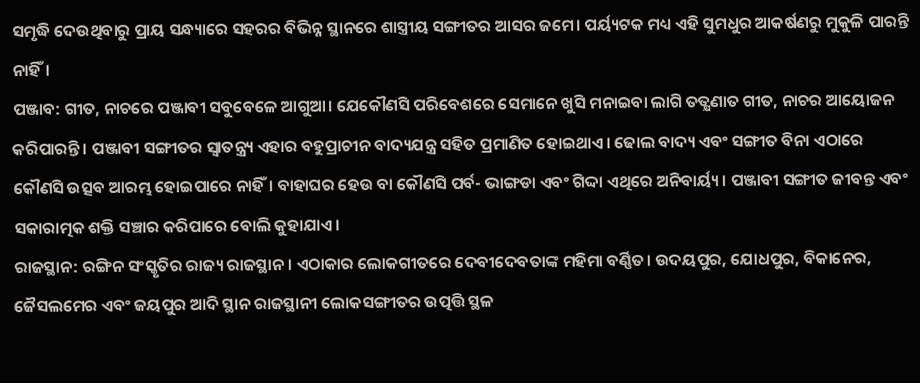ସମୃଦ୍ଧି ଦେଉଥିବାରୁ ପ୍ରାୟ ସନ୍ଧ୍ୟାରେ ସହରର ବିଭିନ୍ନ ସ୍ଥାନରେ ଶାସ୍ତ୍ରୀୟ ସଙ୍ଗୀତର ଆସର ଜମେ। ପର୍ୟ୍ୟଟକ ମଧ୍ୟ ଏହି ସୁମଧୁର ଆକର୍ଷଣରୁ ମୁକୁଳି ପାରନ୍ତି ନାହିଁ।
ପଞ୍ଜାବ: ଗୀତ, ନାଚରେ ପଞ୍ଜାବୀ ସବୁବେଳେ ଆଗୁଆ। ଯେକୌଣସି ପରିବେଶରେ ସେମାନେ ଖୁସି ମନାଇବା ଲାଗି ତତ୍କ୍ଷଣାତ ଗୀତ, ନାଚର ଆୟୋଜନ କରିପାରନ୍ତି। ପଞ୍ଜାବୀ ସଙ୍ଗୀତର ସ୍ବାତନ୍ତ୍ର୍ୟ ଏହାର ବହୁପ୍ରାଚୀନ ବାଦ୍ୟଯନ୍ତ୍ର ସହିତ ପ୍ରମାଣିତ ହୋଇଥାଏ। ଢୋଲ ବାଦ୍ୟ ଏବଂ ସଙ୍ଗୀତ ବିନା ଏଠାରେ କୌଣସି ଉତ୍ସବ ଆରମ୍ଭ ହୋଇପାରେ ନାହିଁ। ବାହାଘର ହେଉ ବା କୌଣସି ପର୍ବ- ଭାଙ୍ଗଡା ଏବଂ ଗିଦ୍ଦା ଏଥିରେ ଅନିବାର୍ୟ୍ୟ। ପଞ୍ଜାବୀ ସଙ୍ଗୀତ ଜୀବନ୍ତ ଏବଂ ସକାରାତ୍ମକ ଶକ୍ତି ସଞ୍ଚାର କରିପାରେ ବୋଲି କୁହାଯାଏ।
ରାଜସ୍ଥାନ: ରଙ୍ଗିନ ସଂସ୍କୃତିର ରାଜ୍ୟ ରାଜସ୍ଥାନ। ଏଠାକାର ଲୋକଗୀତରେ ଦେବୀଦେବତାଙ୍କ ମହିମା ବର୍ଣ୍ଣିତ। ଉଦୟପୁର, ଯୋଧପୁର, ବିକାନେର, ଜୈସଲମେର ଏବଂ ଜୟପୁର ଆଦି ସ୍ଥାନ ରାଜସ୍ଥାନୀ ଲୋକସଙ୍ଗୀତର ଉତ୍ପତ୍ତି ସ୍ଥଳ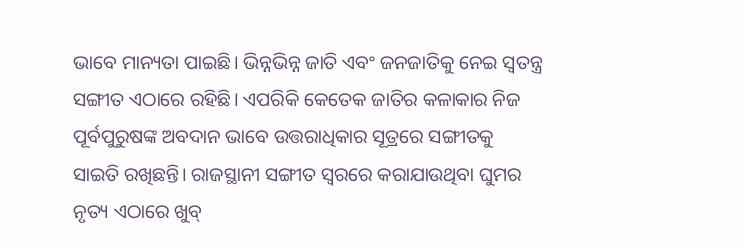ଭାବେ ମାନ୍ୟତା ପାଇଛି। ଭିନ୍ନଭିନ୍ନ ଜାତି ଏବଂ ଜନଜାତିକୁ ନେଇ ସ୍ବତନ୍ତ୍ର ସଙ୍ଗୀତ ଏଠାରେ ରହିଛି। ଏପରିକି କେତେକ ଜାତିର କଳାକାର ନିଜ ପୂର୍ବପୁରୁଷଙ୍କ ଅବଦାନ ଭାବେ ଉତ୍ତରାଧିକାର ସୂତ୍ରରେ ସଙ୍ଗୀତକୁ ସାଇତି ରଖିଛନ୍ତି। ରାଜସ୍ଥାନୀ ସଙ୍ଗୀତ ସ୍ବରରେ କରାଯାଉଥିବା ଘୁମର ନୃତ୍ୟ ଏଠାରେ ଖୁବ୍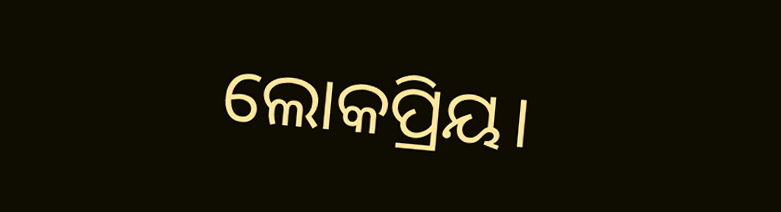ଲୋକପ୍ରିୟ।